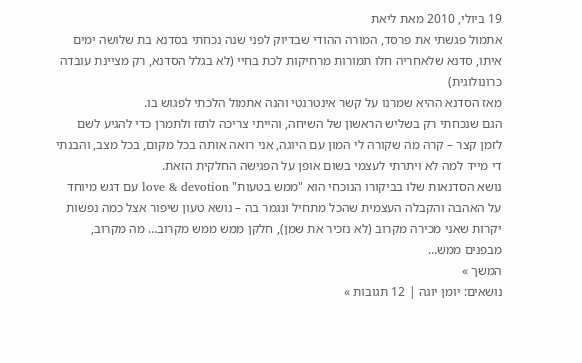19 ביולי, 2010 מאת ליאת
אתמול פגשתי את פרסד, המורה ההודי שבדיוק לפני שנה נכחתי בסדנא בת שלושה ימים איתו, סדנא שלאחריה חלו תמורות מרחיקות לכת בחיי (לא בגלל הסדנא, רק מציינת עובדה כרונולוגית)
מאז הסדנא ההיא שמרנו על קשר אינטרנטי והנה אתמול הלכתי לפגוש בו.
הגם שנכחתי רק בשליש הראשון של השיחה, והייתי צריכה לתזז ולתמרן כדי להגיע לשם לזמן קצר – קרה מה שקורה לי המון עם היוגה, אני רואה אותה בכל מקום, בכל מצב, והבנתי די מייד למה לא ויתרתי לעצמי בשום אופן על הפגישה החלקית הזאת.
נושא הסדנאות שלו בביקורו הנוכחי הוא "ממש בטעות" love & devotion עם דגש מיוחד על האהבה והקבלה העצמית שהכל מתחיל ונגמר בה – נושא טעון שיפור אצל כמה נפשות יקרות שאני מכירה מקרוב (לא נזכיר את שמן), חלקן ממש ממש מקרוב… מה מקרוב, מבפנים ממש…
המשך »
נושאים: יומן יוגה | 12 תגובות »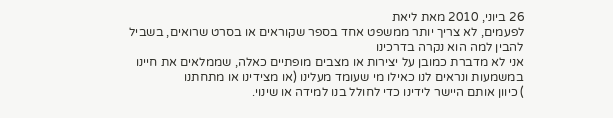26 ביוני, 2010 מאת ליאת
לפעמים, לא צריך יותר ממשפט אחד בספר שקוראים או בסרט שרואים, בשביל להבין למה הוא נקרה בדרכינו
אני לא מדברת כמובן על יצירות או מצבים מופתיים כאלה, שממלאים את חיינו במשמעות ונראים לנו כאילו מי שעומד מעלינו (או מצידינו או מתחתנו
) כיוון אותם היישר לידינו כדי לחולל בנו למידה או שינוי.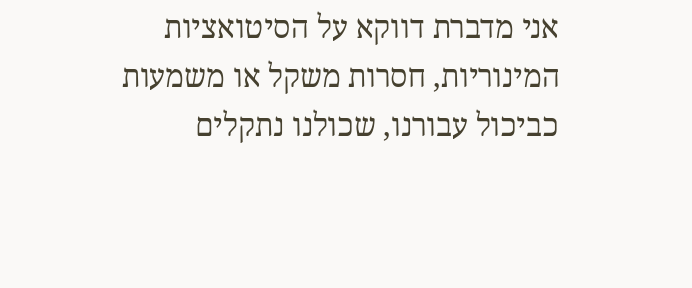אני מדברת דווקא על הסיטואציות המינוריות, חסרות משקל או משמעות כביכול עבורנו, שכולנו נתקלים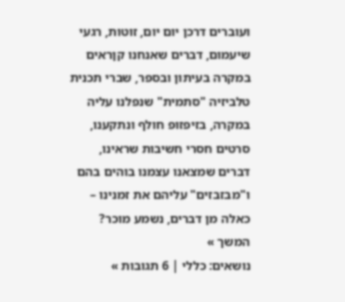ועוברים דרכן יום יום, זוטות, רגעי שיעמום, דברים שאנחנו קןראים במקרה בעיתון ובספר, שברי תכנית טלביזיה "סתמית" שנפלנו עליה במקרה, בזיפזופ חולף ונתקענו, סרטים חסרי חשיבות שראינו, דברים שמצאנו עצמנו בוהים בהם ו"מבזבזים" עליהם את זמנינו – כאלה מן דברים, נשמע מוכר? המשך »
נושאים: כללי | 6 תגובות »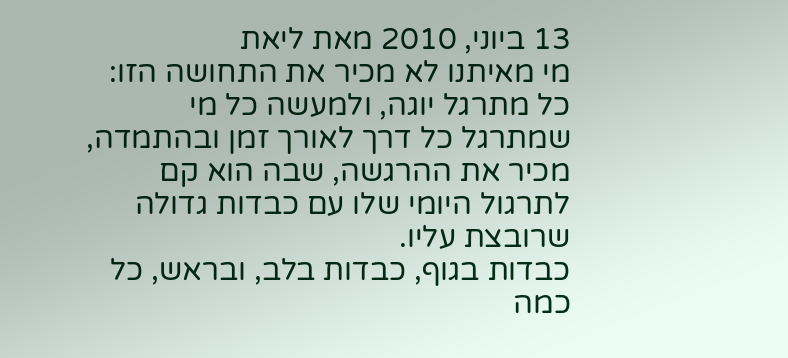13 ביוני, 2010 מאת ליאת
מי מאיתנו לא מכיר את התחושה הזו:
כל מתרגל יוגה, ולמעשה כל מי שמתרגל כל דרך לאורך זמן ובהתמדה, מכיר את ההרגשה, שבה הוא קם לתרגול היומי שלו עם כבדות גדולה שרובצת עליו.
כבדות בגוף, כבדות בלב, ובראש, כל כמה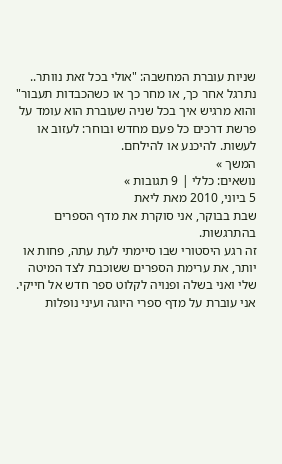שניות עוברת המחשבה: "אולי בכל זאת נוותר.. נתרגל אחר כך, או מחר כך או כשהכבדות תעבור"
והוא מרגיש איך בכל שניה שעוברת הוא עומד על פרשת דרכים כל פעם מחדש ובוחר: לעזוב או לעשות. להיכנע או להילחם.
המשך »
נושאים: כללי | 9 תגובות »
5 ביוני, 2010 מאת ליאת
שבת בבוקר, אני סוקרת את מדף הספרים בהתרגשות.
זה רגע היסטורי שבו סיימתי לעת עתה, פחות או יותר, את ערימת הספרים ששוכבת לצד המיטה שלי ואני בשלה ופנויה לקלוט ספר חדש אל חייקי.
אני עוברת על מדף ספרי היוגה ועיני נופלות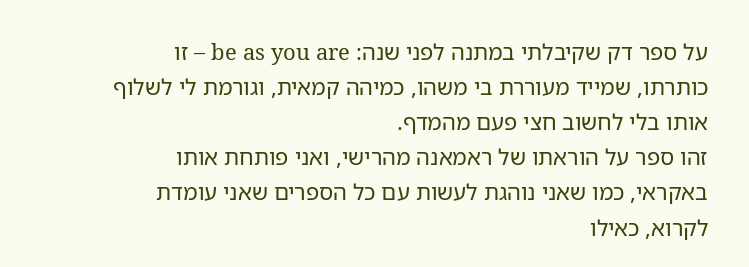על ספר דק שקיבלתי במתנה לפני שנה: be as you are – זו כותרתו, שמייד מעוררת בי משהו, כמיהה קמאית, וגורמת לי לשלוף אותו בלי לחשוב חצי פעם מהמדף.
זהו ספר על הוראתו של ראמאנה מהרישי, ואני פותחת אותו באקראי, כמו שאני נוהגת לעשות עם כל הספרים שאני עומדת לקרוא, כאילו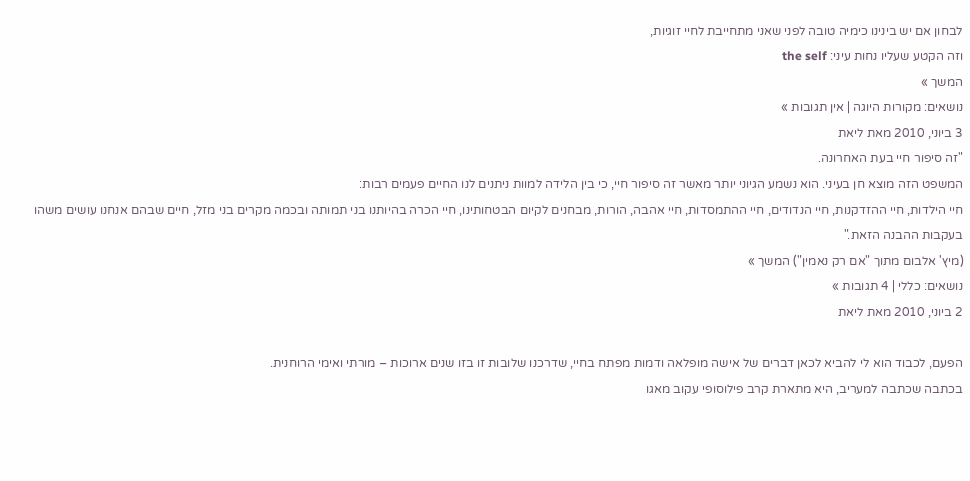לבחון אם יש בינינו כימיה טובה לפני שאני מתחייבת לחיי זוגיות,
וזה הקטע שעליו נחות עיני: the self
המשך »
נושאים: מקורות היוגה | אין תגובות »
3 ביוני, 2010 מאת ליאת
"זה סיפור חיי בעת האחרונה.
המשפט הזה מוצא חן בעיני. הוא נשמע הגיוני יותר מאשר זה סיפור חיי, כי בין הלידה למוות ניתנים לנו החיים פעמים רבות:
חיי הילדות, חיי ההזדקנות, חיי הנדודים, חיי ההתמסדות, חיי אהבה, הורות, מבחנים לקיום הבטחותינו, חיי הכרה בהיותנו בני תמותה ובכמה מקרים בני מזל, חיים שבהם אנחנו עושים משהו בעקבות ההבנה הזאת."
(מיץ' אלבום מתוך "אם רק נאמין") המשך »
נושאים: כללי | 4 תגובות »
2 ביוני, 2010 מאת ליאת

הפעם, לכבוד הוא לי להביא לכאן דברים של אישה מופלאה ודמות מפתח בחיי, שדרכנו שלובות זו בזו שנים ארוכות – מורתי ואימי הרוחנית.
בכתבה שכתבה למעריב, היא מתארת קרב פילוסופי עקוב מאגו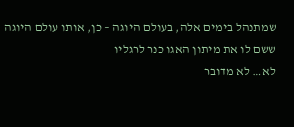שמתנהל בימים אלה, בעולם היוגה – כן, אותו עולם היוגה ששם לו את מיתון האגו כנר לרגליו
לא… לא מדובר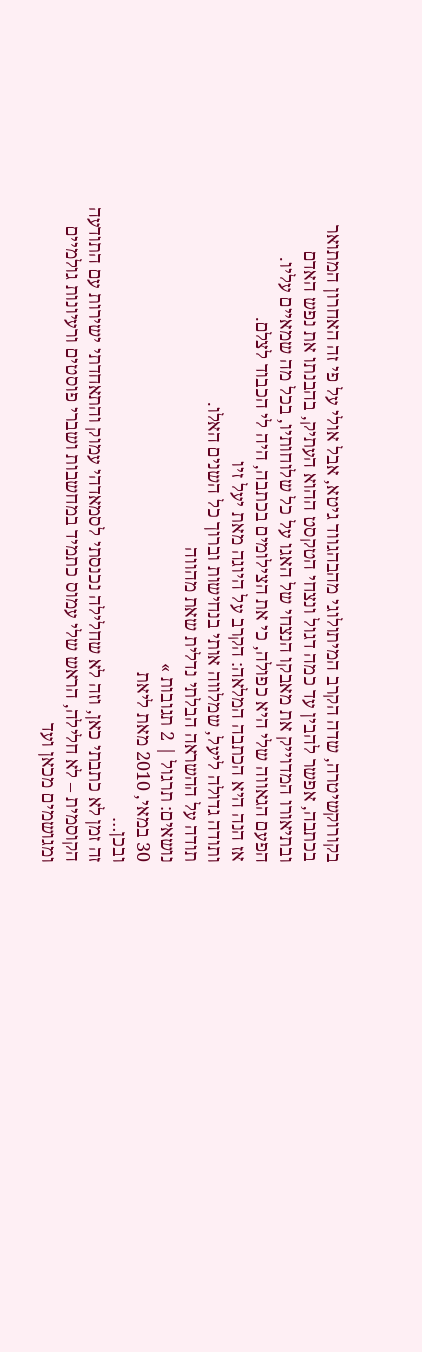בקורוקשיטרה, שדה הקרב המיתולוגי מהבהגווד גיטא, אבל אולי על פי זה האחרון המתואר בכתבה, אפשר להבין עד כמה דגול ונצחי הטקסט ההוא העתיק, בהבנתו את נפש האדם ובתיאורו המדוייק את מאבקו הנצחי של האגו על כל שלוחותיו, בכל מה שמאיים עליו.
הפעם הגאווה שלי היא כפולה, כי את הצילומים בכתבה, היה לי הכבוד לצלם.
אז הנה היא הכתבה המלאה: הקרב על היוגה מאת יעל זיו
ותודה גדולה ליעל, שמלווה אותי בנחישות וברוך כל השנים האלו.
תודה על ההשראה הבלתי נדלית שאת מהווה
נושאים: תרגול | 2 תגובות »
30 במאי, 2010 מאת ליאת
ובכן…
זה זמן לא כתבתי כאן, וזה לא שחלילה נכנסתי לסמאדהי עמוק והתאחדתי ישירות עם התודעה הקוסמית – לא חלילה, הראש שלי עמוס כתמיד במחשבות ושברי פוסטים ורעיונות גולמיים ומגושמים מכאן ועד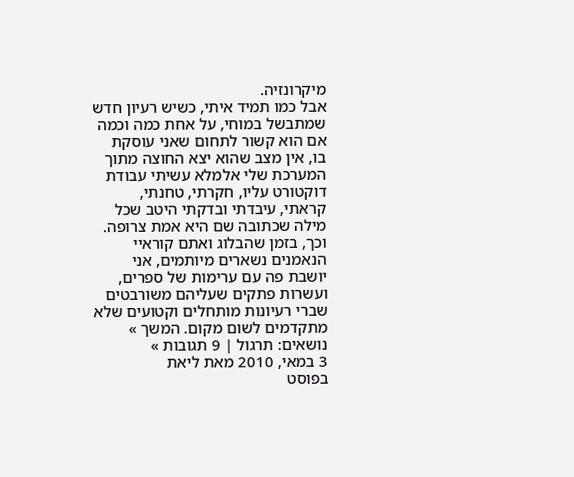מיקרונזיה.
אבל כמו תמיד איתי, כשיש רעיון חדש שמתבשל במוחי, על אחת כמה וכמה אם הוא קשור לתחום שאני עוסקת בו, אין מצב שהוא יצא החוצה מתוך המערכת שלי אלמלא עשיתי עבודת דוקטורט עליו, חקרתי, טחנתי, קראתי, עיבדתי ובדקתי היטב שכל מילה שכתובה שם היא אמת צרופה.
וכך, בזמן שהבלוג ואתם קוראיי הנאמנים נשארים מיותמים, אני יושבת פה עם ערימות של ספרים, ועשרות פתקים שעליהם משורבטים שברי רעיונות מותחלים וקטועים שלא מתקדמים לשום מקום. המשך »
נושאים: תרגול | 9 תגובות »
3 במאי, 2010 מאת ליאת
בפוסט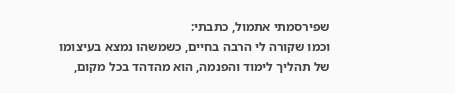שפירסמתי אתמול, כתבתי:
וכמו שקורה לי הרבה בחיים, כשמשהו נמצא בעיצומו של תהליך לימוד והפנמה, הוא מהדהד בכל מקום,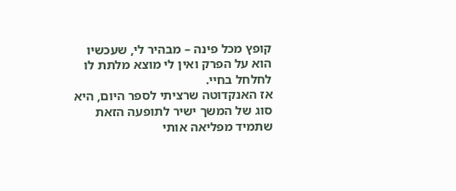קופץ מכל פינה – מבהיר לי, שעכשיו הוא על הפרק ואין לי מוצא מלתת לו לחלחל בחיי.
אז האנקדוטה שרציתי לספר היום, היא סוג של המשך ישיר לתופעה הזאת שתמיד מפליאה אותי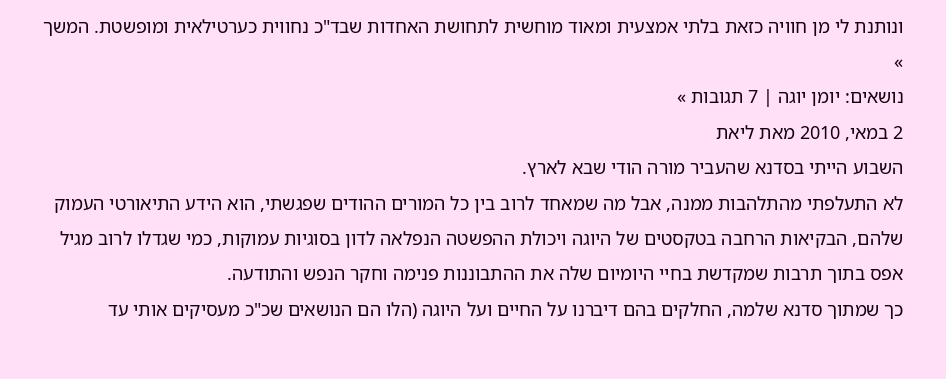ונותנת לי מן חוויה כזאת בלתי אמצעית ומאוד מוחשית לתחושת האחדות שבד"כ נחווית כערטילאית ומופשטת. המשך »
נושאים: יומן יוגה | 7 תגובות »
2 במאי, 2010 מאת ליאת
השבוע הייתי בסדנא שהעביר מורה הודי שבא לארץ.
לא התעלפתי מהתלהבות ממנה, אבל מה שמאחד לרוב בין כל המורים ההודים שפגשתי, הוא הידע התיאורטי העמוק שלהם, הבקיאות הרחבה בטקסטים של היוגה ויכולת ההפשטה הנפלאה לדון בסוגיות עמוקות, כמי שגדלו לרוב מגיל אפס בתוך תרבות שמקדשת בחיי היומיום שלה את ההתבוננות פנימה וחקר הנפש והתודעה.
כך שמתוך סדנא שלמה, החלקים בהם דיברנו על החיים ועל היוגה (הלו הם הנושאים שכ"כ מעסיקים אותי עד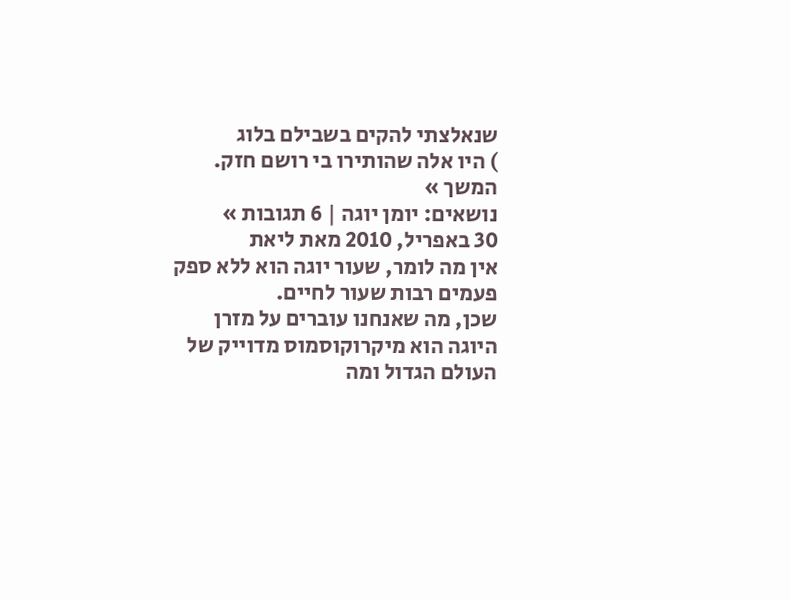שנאלצתי להקים בשבילם בלוג
) היו אלה שהותירו בי רושם חזק. המשך »
נושאים: יומן יוגה | 6 תגובות »
30 באפריל, 2010 מאת ליאת
אין מה לומר, שעור יוגה הוא ללא ספק פעמים רבות שעור לחיים.
שכן, מה שאנחנו עוברים על מזרן היוגה הוא מיקרוקוסמוס מדוייק של העולם הגדול ומה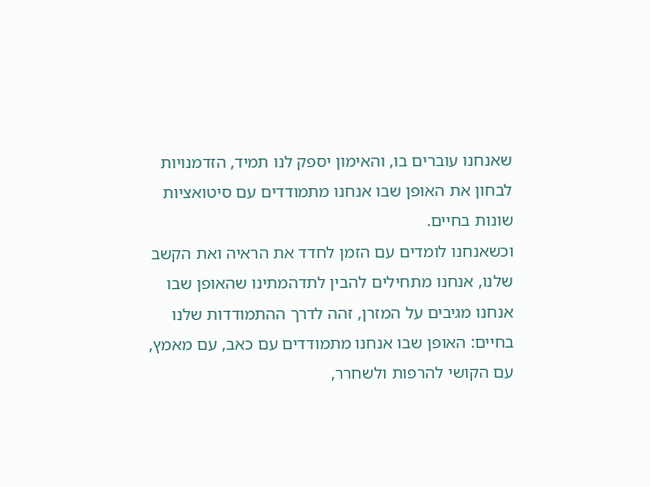שאנחנו עוברים בו, והאימון יספק לנו תמיד, הזדמנויות לבחון את האופן שבו אנחנו מתמודדים עם סיטואציות שונות בחיים.
וכשאנחנו לומדים עם הזמן לחדד את הראיה ואת הקשב שלנו, אנחנו מתחילים להבין לתדהמתינו שהאופן שבו אנחנו מגיבים על המזרן, זהה לדרך ההתמודדות שלנו בחיים: האופן שבו אנחנו מתמודדים עם כאב, עם מאמץ, עם הקושי להרפות ולשחרר,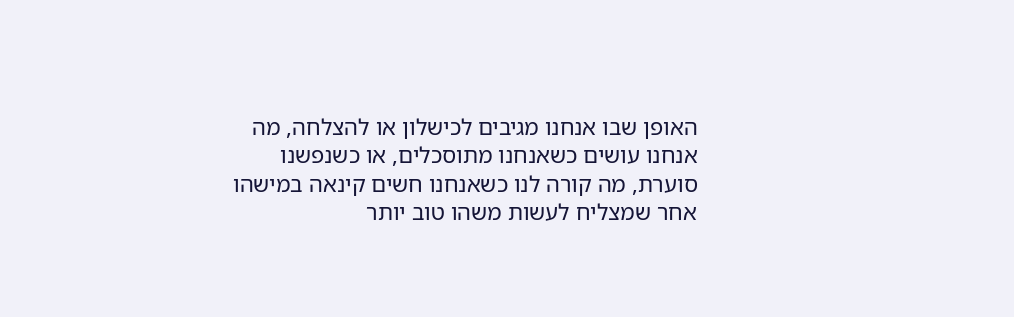האופן שבו אנחנו מגיבים לכישלון או להצלחה, מה אנחנו עושים כשאנחנו מתוסכלים, או כשנפשנו סוערת, מה קורה לנו כשאנחנו חשים קינאה במישהו אחר שמצליח לעשות משהו טוב יותר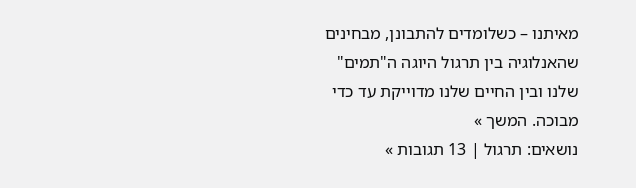מאיתנו – כשלומדים להתבונן, מבחינים שהאנלוגיה בין תרגול היוגה ה"תמים" שלנו ובין החיים שלנו מדוייקת עד כדי מבוכה. המשך »
נושאים: תרגול | 13 תגובות »